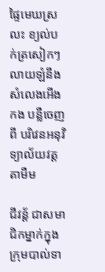ផ្ទៃមេឃស្រលះ ខ្យល់បក់ត្រសៀកៗលាយឡំនឹងសំលេងអើងកង បន្លឺចេញពី បរិវេនអនុវិទ្យាល័យវត្តតាមឺម

ជីវន្ដ័ ជាសមាជិកម្នាក់ក្នុងក្រុមបាល់ទា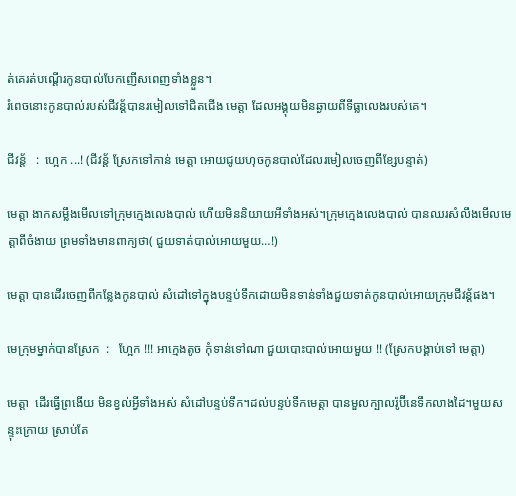ត់គេរត់បណ្ដើរកូនបាល់បែកញើសពេញទាំងខ្លួន។
រំពេចនោះកូនបាល់របស់ជីវន្ដ័បានរមៀលទៅជិតជើង មេត្តា ដែលអង្គុយមិនឆ្ងាយពីទីធ្លាលេងរបស់គេ។

ជីវន្ដ័   :  ហ្អេក ...! (ជីវន្ដ័ ស្រែកទៅកាន់ មេត្តា អោយជូយហុចកូនបាល់ដែលរមៀលចេញពីខ្សែបន្ទាត់)

មេត្តា ងាកសម្លឹងមើលទៅក្រុមក្មេងលេងបាល់ ហើយមិននិយាយអីទាំងអស់។ក្រុមក្មេងលេងបាល់ បានឈរសំលឹងមើលមេត្តាពីចំងាយ ព្រមទាំងមានពាក្យថា( ជួយទាត់បាល់អោយមួយ…!)

មេត្តា បានដើរចេញពីកន្លែងកូនបាល់ សំដៅទៅក្នុងបន្ទប់ទឹកដោយមិនទាន់ទាំងជួយទាត់កូនបាល់អោយក្រុមជីវន្ដ័ផង។

មេក្រុមម្នាក់បានស្រែក  :   ហែ្អក !!! អាក្មេងតូច កុំទាន់ទៅណា ជួយបោះបាល់អោយមួយ !! (ស្រែកបង្គាប់ទៅ មេត្តា)

មេត្តា  ដើរធ្វើព្រងើយ មិនខ្វល់អ្វីទាំងអស់ សំដៅបន្ទប់ទឹក។ដល់បន្ទប់ទឹកមេត្តា បានមួលក្បាលរ៉ូប៊ីនេទឹកលាងដៃ។មួយសន្ទុះក្រោយ ស្រាប់តែ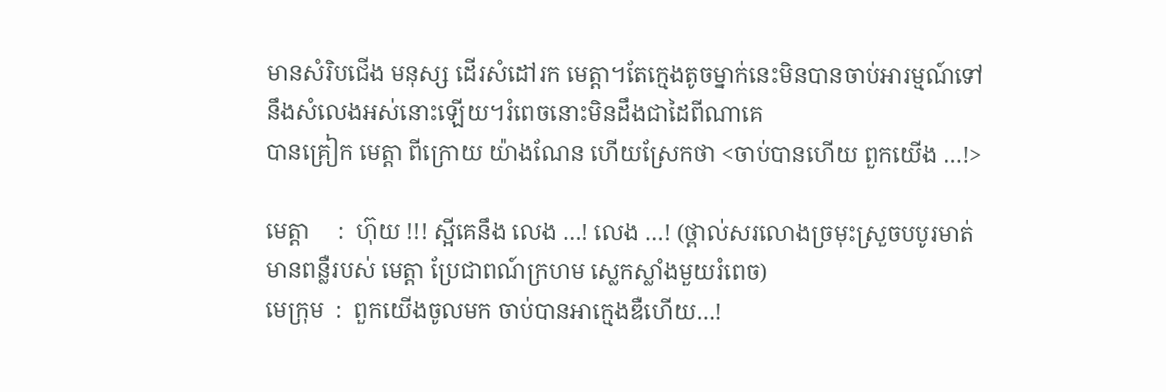មានសំរិបជើង មនុស្ស ដើរសំដៅរក មេត្តា។តែក្មេងតូចម្នាក់នេះមិនបានចាប់អារម្មណ៍ទៅនឹងសំលេងអស់នោះឡើយ។រំពេចនោះមិនដឹងជាដៃពីណាគេ
បានគ្រៀក មេត្តា ពីក្រោយ យ៉ាងណែន ហើយស្រែកថា <ចាប់បានហើយ ពួកយើង …!>

មេត្តា     :  ហ៊ុយ !!! ស្អីគេនឹង លេង …! លេង …! (ថ្ពាល់សរលោងច្រមុះស្រួចបបូរមាត់មានពន្លឺរបស់ មេត្តា ប្រែជាពណ៍ក្រហម ស្លេកស្លាំងមួយរំពេច)
មេក្រុម  :  ពួកយើងចូលមក ចាប់បានអាក្មេងឌឺហើយ…!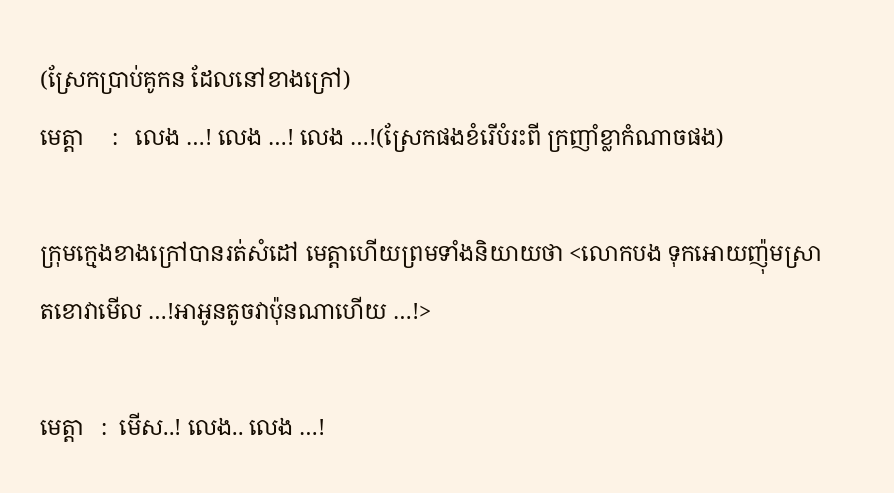(ស្រែកប្រាប់គូកន ដែលនៅខាងក្រៅ)
មេត្តា     :   លេង …! លេង …! លេង …!(ស្រែកផងខំរើបំរះពី ក្រញាំខ្លាកំណាចផង)

ក្រុមក្មេងខាងក្រៅបានរត់សំដៅ មេត្តាហើយព្រមទាំងនិយាយថា <លោកបង ទុកអោយញ៉ុមស្រាតខោវាមើល …!អាអូនតូចវាប៉ុនណាហើយ …!>

មេត្តា   :  មើស..! លេង.. លេង …!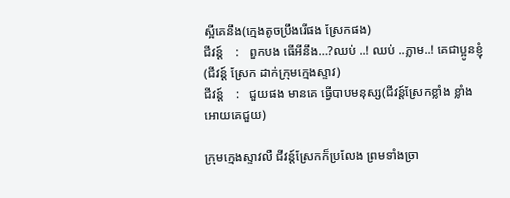ស្អីគេនឹង(ក្មេងតូចប្រឹងរើផង ស្រែកផង)
ជីវន្ដ៍    :   ពួកបង ធើអីនឹង…?ឈប់ ..! ឈប់ ..ភ្លាម..! គេជាប្អូនខ្ញុំ (ជីវន្ដ៍ ស្រែក ដាក់ក្រុមក្មេងស្ទាវ)
ជីវន្ដ៍    :   ជួយផង មានគេ ធ្វើបាបមនុស្ស(ជីវន្ដ៍ស្រែកខ្លាំង ខ្លាំង អោយគេជួយ)

ក្រុមក្មេងស្ទាវលឺ ជីវន្ដ៍ស្រែកក៏ប្រលែង ព្រមទាំងច្រា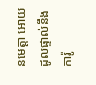នមេត្តា អោយដូលផ្ទាល់នឹងការ៉ូ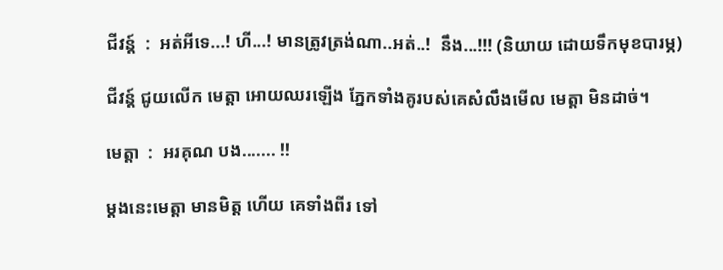ជីវន្ដ៍  :  អត់អីទេ...! ហី...! មានត្រូវត្រង់ណា..អត់..!  នឹង...!!! (និយាយ ដោយទឹកមុខបារម្ភ)

ជីវន្ដ៍ ជូយលើក មេត្តា អោយឈរឡើង ភ្នែកទាំងគូរបស់គេសំលឹងមើល មេត្តា មិនដាច់។

មេត្តា  :  អរគុណ បង....... !!

ម្ដងនេះមេត្តា មានមិត្ត ហើយ គេទាំងពីរ ទៅ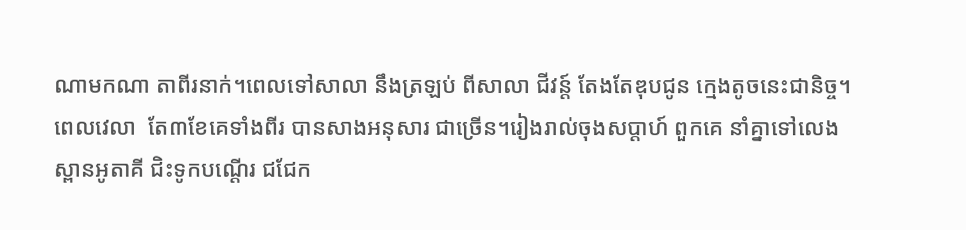ណាមកណា តាពីរនាក់។ពេលទៅសាលា នឹងត្រឡប់ ពីសាលា ជីវន្ដ៍ តែងតែឌុបជូន ក្មេងតូចនេះជានិច្ច។ពេលវេលា  តែ៣ខែគេទាំងពីរ បានសាងអនុសារ ជាច្រើន។រៀងរាល់ចុងសប្ដាហ៍ ពួកគេ នាំគ្នាទៅលេង ស្ពានអូតាគី ជិះទូកបណ្ដើរ ជជែក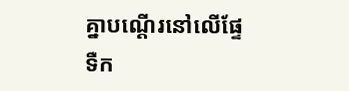គ្នាបណ្ដើរនៅលើផ្ទែទឺក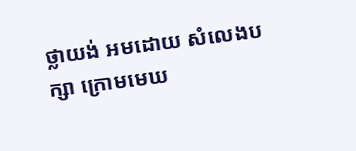ថ្លាយង់ អមដោយ សំលេងបក្សា ក្រោមមេឃ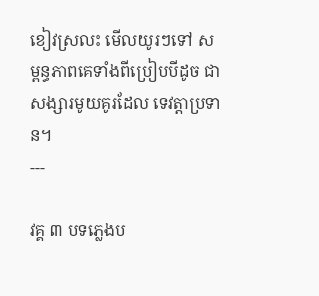ខៀវស្រលះ មើលយូរៗទៅ សម្ពន្ធភាពគេទាំងពីប្រៀបបីដូច ជាសង្សារមូយគូរដែល ទេវត្តាប្រទាន។
---

វគ្គ ៣ បទភ្លេងប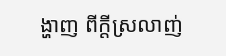ង្ហាញ ពីក្ដីស្រលាញ់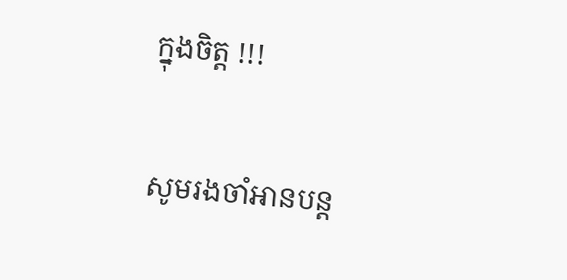ក្នុងចិត្ត !!!

សូមរងចាំអានបន្ដ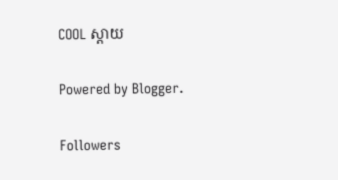COOL ស្តាយ

Powered by Blogger.

Followers